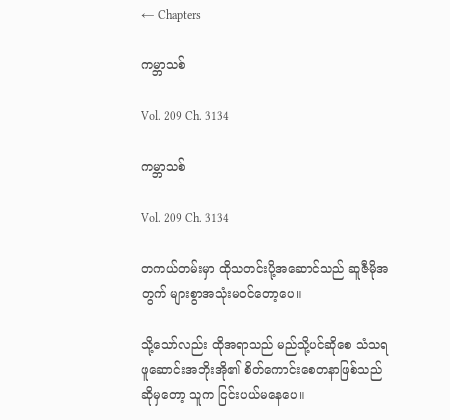← Chapters

ကမ္ဘာသစ်

Vol. 209 Ch. 3134

ကမ္ဘာသစ်

Vol. 209 Ch. 3134

တကယ်တမ်းမှာ ထိုသတင်းပို့အဆောင်သည် ဆူဇီမိုအတွက် များစွာအသုံးမဝင်တော့ပေ။

သို့သော်လည်း ထိုအရာသည် မည်သို့ပင်ဆိုစေ သံသရဖူဆောင်းအဘိုးအို၏ စိတ်ကောင်းစေတနာဖြစ်သည်ဆိုမှတော့ သူက ငြင်းပယ်မနေပေ။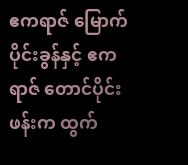ဧကရာဇ် မြောက်ပိုင်းခွန်နှင့် ဧကရာဇ် တောင်ပိုင်းဖန်းက ထွက်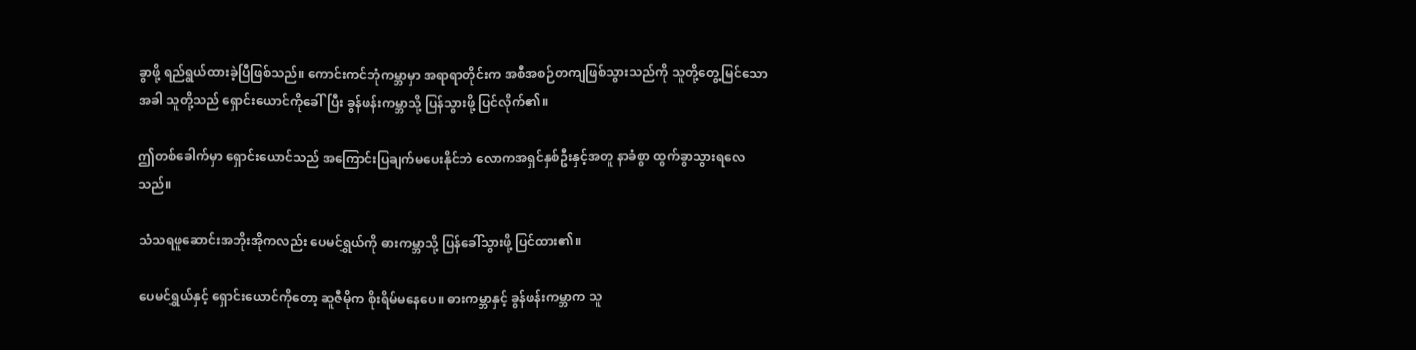ခွာဖို့ ရည်ရွယ်ထားခဲ့ပြီဖြစ်သည်။ ကောင်းကင်ဘုံကမ္ဘာမှာ အရာရာတိုင်းက အစီအစဉ်တကျဖြစ်သွားသည်ကို သူတို့တွေ့မြင်သောအခါ သူတို့သည် ရှောင်းယောင်ကိုခေါ်ပြီး ခွန်ဖန်းကမ္ဘာသို့ ပြန်သွားဖို့ ပြင်လိုက်၏။

ဤတစ်ခေါက်မှာ ရှောင်းယောင်သည် အကြောင်းပြချက်မပေးနိုင်ဘဲ လောကအရှင်နှစ်ဦးနှင့်အတူ နာခံစွာ ထွက်ခွာသွားရလေသည်။

သံသရဖူဆောင်းအဘိုးအိုကလည်း ပေမင်ရွှယ်ကို ဓားကမ္ဘာသို့ ပြန်ခေါ်သွားဖို့ ပြင်ထား၏။

ပေမင်ရွှယ်နှင့် ရှောင်းယောင်ကိုတော့ ဆူဇီမိုက စိုးရိမ်မနေပေ။ ဓားကမ္ဘာနှင့် ခွန်ဖန်းကမ္ဘာက သူ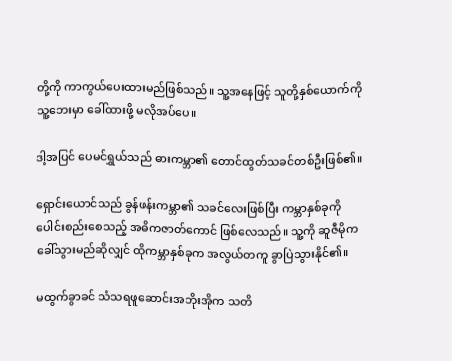တို့ကို ကာကွယ်ပေးထားမည်ဖြစ်သည်။ သူ့အနေဖြင့် သူတို့နှစ်ယောက်ကို သူ့ဘေးမှာ ခေါ်ထားဖို့ မလိုအပ်ပေ။

ဒါ့အပြင် ပေမင်ရွှယ်သည် ဓားကမ္ဘာ၏ တောင်ထွတ်သခင်တစ်ဦးဖြစ်၏။

ရှောင်းယောင်သည် ခွန်ဖန်းကမ္ဘာ၏ သခင်လေးဖြစ်ပြီး ကမ္ဘာနှစ်ခုကို ပေါင်းစည်းစေသည့် အဓိကဇာတ်ကောင် ဖြစ်လေသည်။ သူ့ကို ဆူဇီမိုက ခေါ်သွားမည်ဆိုလျှင် ထိုကမ္ဘာနှစ်ခုက အလွယ်တကူ ခွာပြဲသွားနိုင်၏။

မထွက်ခွာခင် သံသရဖူဆောင်းအဘိုးအိုက သတိ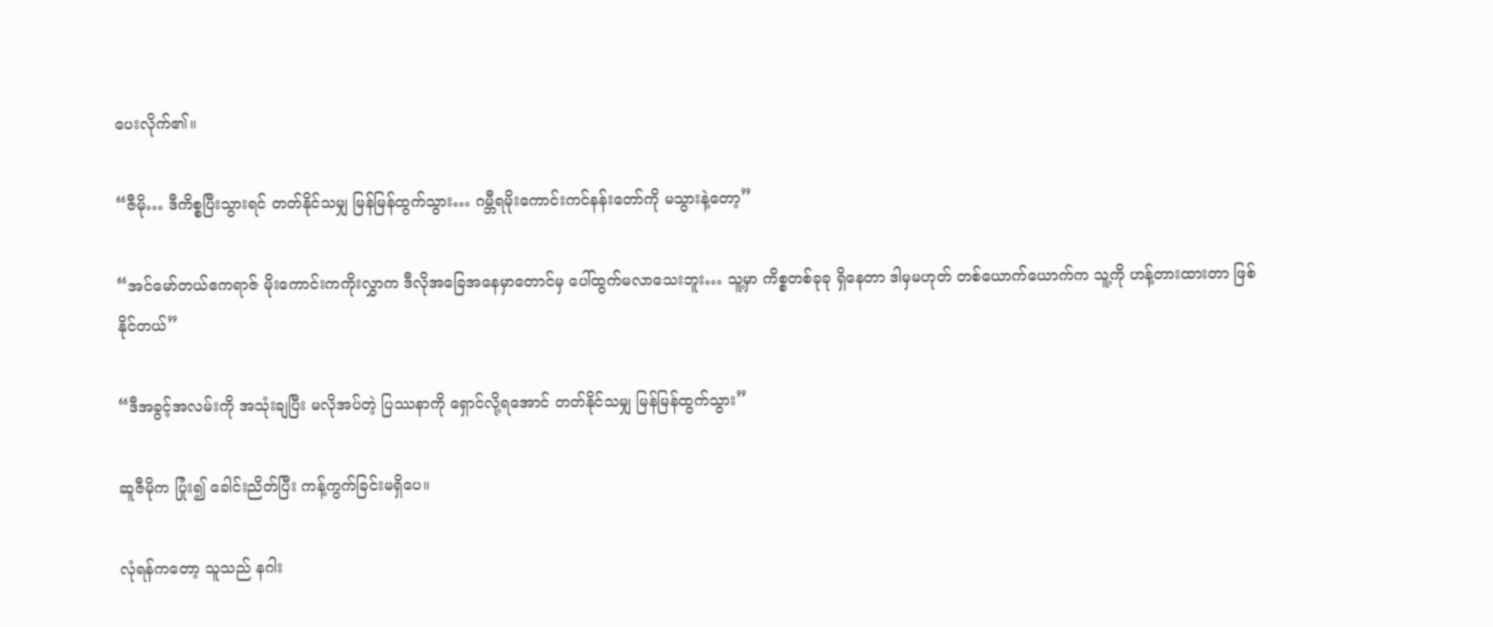ပေးလိုက်၏။

“ဇီမို… ဒီကိစ္စပြီးသွားရင် တတ်နိုင်သမျှ မြန်မြန်ထွက်သွား… ဂမ္ဘီရမိုးကောင်းကင်နန်းတော်ကို မသွားနဲ့တော့”

“အင်မော်တယ်ဧကရာဇ် မိုးကောင်းကကိုးလွှာက ဒီလိုအခြေအနေမှာတောင်မှ ပေါ်ထွက်မလာသေးဘူး… သူ့မှာ ကိစ္စတစ်ခုခု ရှိနေတာ ဒါမှမဟုတ် တစ်ယောက်ယောက်က သူ့ကို ဟန့်တားထားတာ ဖြစ်နိုင်တယ်”

“ဒီအခွင့်အလမ်းကို အသုံးချပြီး မလိုအပ်တဲ့ ပြဿနာကို ရှောင်လို့ရအောင် တတ်နိုင်သမျှ မြန်မြန်ထွက်သွား”

ဆူဇီမိုက ပြုံး၍ ခေါင်းညိတ်ပြီး ကန့်ကွက်ခြင်းမရှိပေ။

လုံရန်ကတော့ သူသည် နဂါး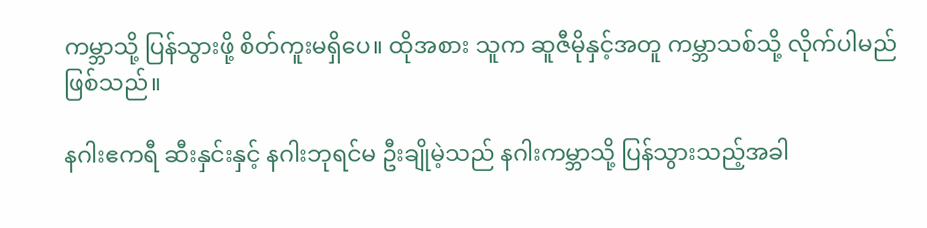ကမ္ဘာသို့ ပြန်သွားဖို့ စိတ်ကူးမရှိပေ။ ထိုအစား သူက ဆူဇီမိုနှင့်အတူ ကမ္ဘာသစ်သို့ လိုက်ပါမည်ဖြစ်သည်။

နဂါးဧကရီ ဆီးနှင်းနှင့် နဂါးဘုရင်မ ဦးချိုမဲ့သည် နဂါးကမ္ဘာသို့ ပြန်သွားသည့်အခါ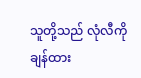သူတို့သည် လုံလီကို ချန်ထား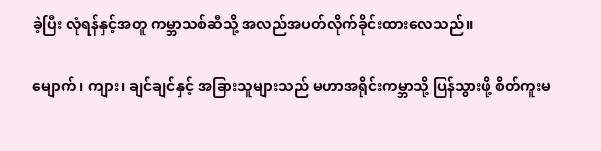ခဲ့ပြီး လုံရန်နှင့်အတူ ကမ္ဘာသစ်ဆီသို့ အလည်အပတ်လိုက်ခိုင်းထားလေသည်။

မျောက်၊ ကျား၊ ချင်ချင်နှင့် အခြားသူများသည် မဟာအရိုင်းကမ္ဘာသို့ ပြန်သွားဖို့ စိတ်ကူးမ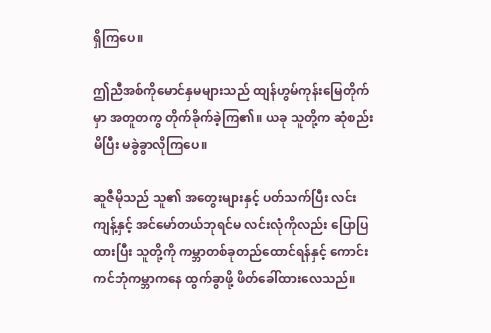ရှိကြပေ။

ဤညီအစ်ကိုမောင်နှမများသည် ထျန်ဟွမ်ကုန်းမြေတိုက်မှာ အတူတကွ တိုက်ခိုက်ခဲ့ကြ၏။ ယခု သူတို့က ဆုံစည်းမိပြီး မခွဲခွာလိုကြပေ။

ဆူဇီမိုသည် သူ၏ အတွေးများနှင့် ပတ်သက်ပြီး လင်းကျန့်နှင့် အင်မော်တယ်ဘုရင်မ လင်းလုံကိုလည်း ပြောပြထားပြီး သူတို့ကို ကမ္ဘာတစ်ခုတည်ထောင်ရန်နှင့် ကောင်းကင်ဘုံကမ္ဘာကနေ ထွက်ခွာဖို့ ဖိတ်ခေါ်ထားလေသည်။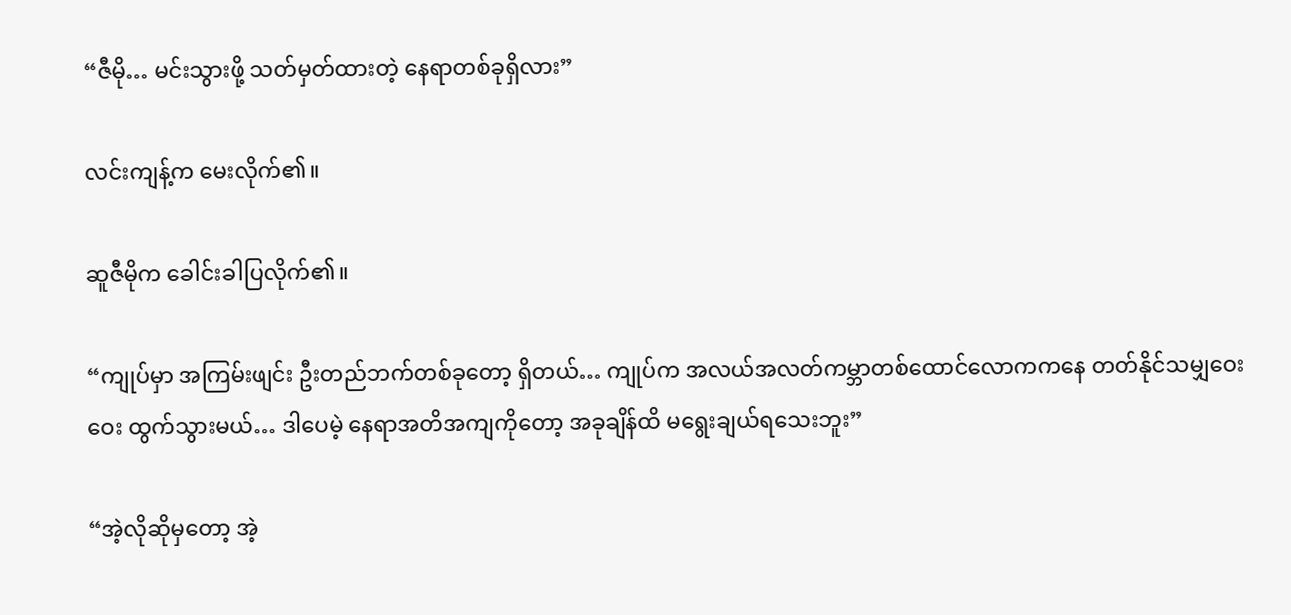“ဇီမို… မင်းသွားဖို့ သတ်မှတ်ထားတဲ့ နေရာတစ်ခုရှိလား”

လင်းကျန့်က မေးလိုက်၏။

ဆူဇီမိုက ခေါင်းခါပြလိုက်၏။

“ကျုပ်မှာ အကြမ်းဖျင်း ဦးတည်ဘက်တစ်ခုတော့ ရှိတယ်… ကျုပ်က အလယ်အလတ်ကမ္ဘာတစ်ထောင်လောကကနေ တတ်နိုင်သမျှဝေးဝေး ထွက်သွားမယ်… ဒါပေမဲ့ နေရာအတိအကျကိုတော့ အခုချိန်ထိ မရွေးချယ်ရသေးဘူး”

“အဲ့လိုဆိုမှတော့ အဲ့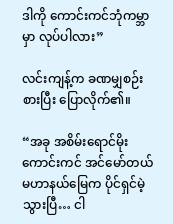ဒါကို ကောင်းကင်ဘုံကမ္ဘာမှာ လုပ်ပါလား”

လင်းကျန့်က ခဏမျှစဉ်းစားပြီး ပြောလိုက်၏။

“အခု အစိမ်းရောင်မိုးကောင်းကင် အင်မော်တယ်မဟာနယ်မြေက ပိုင်ရှင်မဲ့သွားပြီ… ငါ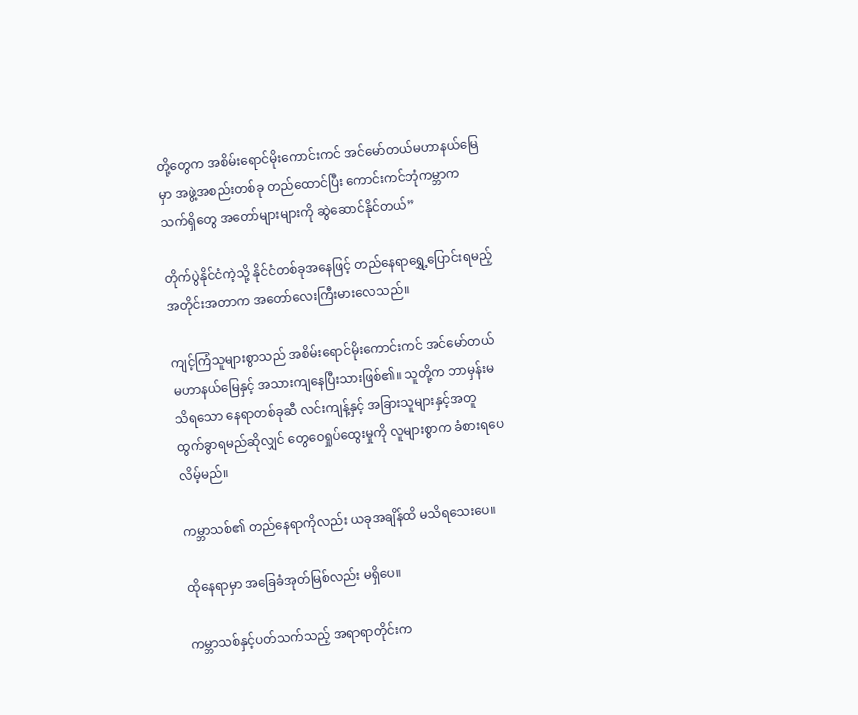တို့တွေက အစိမ်းရောင်မိုးကောင်းကင် အင်မော်တယ်မဟာနယ်မြေမှာ အဖွဲ့အစည်းတစ်ခု တည်ထောင်ပြီး ကောင်းကင်ဘုံကမ္ဘာက သက်ရှိတွေ အတော်များများကို ဆွဲဆောင်နိုင်တယ်”

တိုက်ပွဲနိုင်ငံကဲ့သို့ နိုင်ငံတစ်ခုအနေဖြင့် တည်နေရာရွှေ့ပြောင်းရမည့် အတိုင်းအတာက အတော်လေးကြီးမားလေသည်။

ကျင့်ကြံသူများစွာသည် အစိမ်းရောင်မိုးကောင်းကင် အင်မော်တယ်မဟာနယ်မြေနှင့် အသားကျနေပြီးသားဖြစ်၏။ သူတို့က ဘာမှန်းမသိရသော နေရာတစ်ခုဆီ လင်းကျန့်နှင့် အခြားသူများနှင့်အတူ ထွက်ခွာရမည်ဆိုလျှင် တွေဝေရှုပ်ထွေးမှုကို လူများစွာက ခံစားရပေလိမ့်မည်။

ကမ္ဘာသစ်၏ တည်နေရာကိုလည်း ယခုအချိန်ထိ မသိရသေးပေ။

ထိုနေရာမှာ အခြေခံအုတ်မြစ်လည်း မရှိပေ။

ကမ္ဘာသစ်နှင့်ပတ်သက်သည့် အရာရာတိုင်းက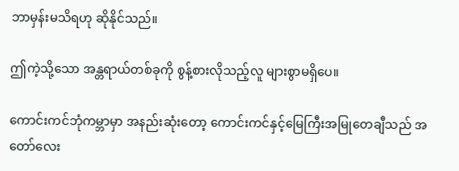ဘာမှန်းမသိရဟု ဆိုနိုင်သည်။

ဤကဲ့သို့သော အန္တရာယ်တစ်ခုကို စွန့်စားလိုသည့်လူ များစွာမရှိပေ။

ကောင်းကင်ဘုံကမ္ဘာမှာ အနည်းဆုံးတော့ ကောင်းကင်နှင့်မြေကြီးအမြုတေချီသည် အတော်လေး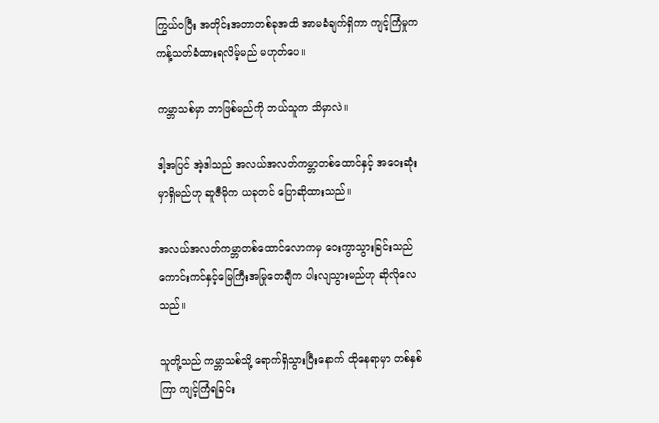ကြွယ်ဝပြီး အတိုင်းအတာတစ်ခုအထိ အာမခံချက်ရှိကာ ကျင့်ကြံမှုက ကန့်သတ်ခံထားရလိမ့်မည် မဟုတ်ပေ။

ကမ္ဘာသစ်မှာ ဘာဖြစ်မည်ကို ဘယ်သူက သိမှာလဲ။

ဒါ့အပြင် အဲ့ဒါသည် အလယ်အလတ်ကမ္ဘာတစ်ထောင်နှင့် အဝေးဆုံးမှာရှိမည်ဟု ဆူဇီမိုက ယခုတင် ပြောဆိုထားသည်။

အလယ်အလတ်ကမ္ဘာတစ်ထောင်လောကမှ ဝေးကွာသွားခြင်းသည် ကောင်းကင်နှင့်မြေကြီးအမြုတေချီက ပါးလျသွားမည်ဟု ဆိုလိုလေသည်။

သူတို့သည် ကမ္ဘာသစ်သို့ ရောက်ရှိသွားပြီးနောက် ထိုနေရာမှာ တစ်နှစ်ကြာ ကျင့်ကြံရခြင်း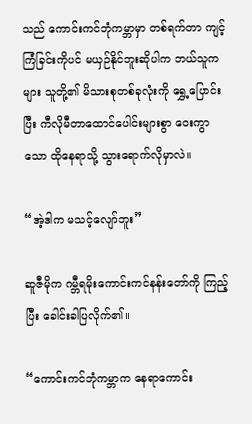သည် ကောင်းကင်ဘုံကမ္ဘာမှာ တစ်ရက်တာ ကျင့်ကြံခြင်းကိုပင် မယှဉ်နိုင်ဘူးဆိုပါက ဘယ်သူကများ သူတို့၏ မိသားစုတစ်ခုလုံးကို ရွှေ့ပြောင်းပြီး ကီလိုမီတာထောင်ပေါင်းများစွာ ဝေးကွာသော ထိုနေရာသို့ သွားရောက်လိုမှာလဲ။

“အဲ့ဒါက မသင့်လျော်ဘူး”

ဆူဇီမိုက ဂမ္ဘီရမိုးကောင်းကင်နန်းတော်ကို ကြည့်ပြီး ခေါင်းခါပြလိုက်၏။

“ကောင်းကင်ဘုံကမ္ဘာက နေရာကောင်း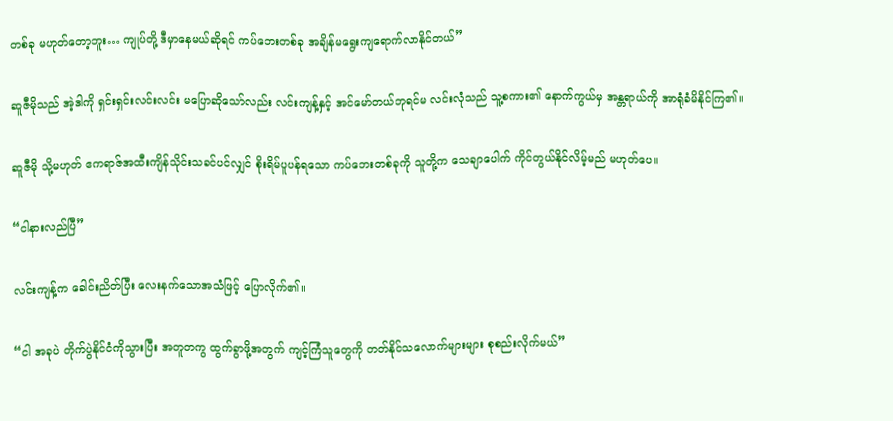တစ်ခု မဟုတ်တော့ဘူး… ကျုပ်တို့ ဒီမှာနေမယ်ဆိုရင် ကပ်ဘေးတစ်ခု အချိန်မရွေးကျရောက်လာနိုင်တယ်”

ဆူဇီမိုသည် အဲ့ဒါကို ရှင်းရှင်းလင်းလင်း မပြောဆိုသော်လည်း လင်းကျန့်နှင့် အင်မော်တယ်ဘုရင်မ လင်းလုံသည် သူ့စကား၏ နောက်ကွယ်မှ အန္တရာယ်ကို အာရုံခံမိနိုင်ကြ၏။

ဆူဇီမို သို့မဟုတ် ဧကရာဇ်အထီးကျိန်သိုင်းသခင်ပင်လျှင် စိုးရိမ်ပူပန်ရသော ကပ်ဘေးတစ်ခုကို သူတို့က သေချာပေါက် ကိုင်တွယ်နိုင်လိမ့်မည် မဟုတ်ပေ။

“ငါနားလည်ပြီ”

လင်းကျန့်က ခေါင်းညိတ်ပြီး လေးနက်သောအသံဖြင့် ပြောလိုက်၏။

“ငါ အခုပဲ တိုက်ပွဲနိုင်ငံကိုသွားပြီး အတူတကွ ထွက်ခွာဖို့အတွက် ကျင့်ကြံသူတွေကို တတ်နိုင်သလောက်များများ စုစည်းလိုက်မယ်”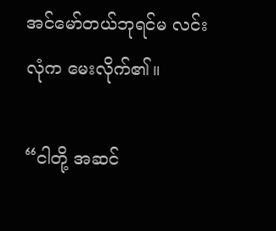အင်မော်တယ်ဘုရင်မ လင်းလုံက မေးလိုက်၏။

“ငါတို့ အဆင်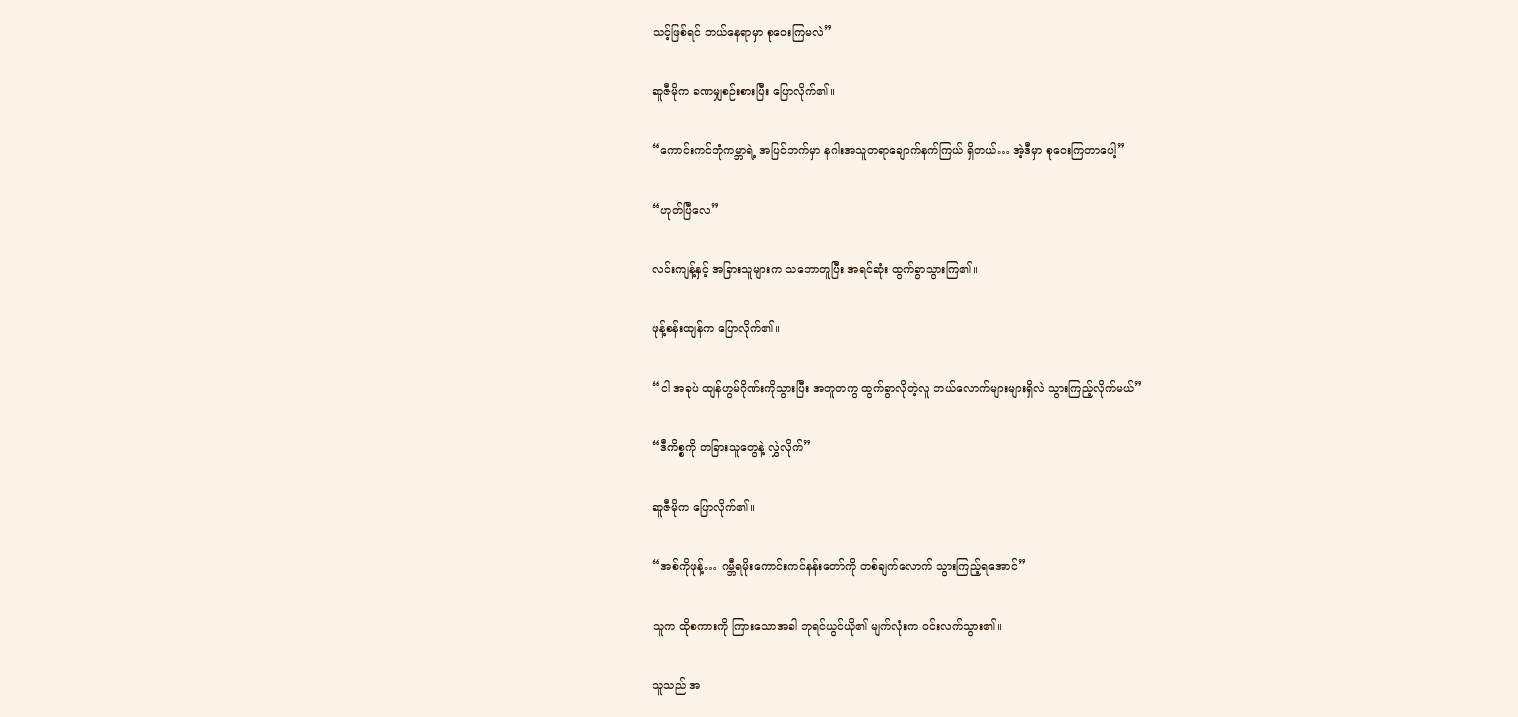သင့်ဖြစ်ရင် ဘယ်နေရာမှာ စုဝေးကြမလဲ”

ဆူဇီမိုက ခဏမျှစဉ်းစားပြီး ပြောလိုက်၏။

“ကောင်းကင်ဘုံကမ္ဘာရဲ့ အပြင်ဘက်မှာ နဂါးအသူတရာချောက်နက်ကြယ် ရှိတယ်… အဲ့ဒီမှာ စုဝေးကြတာပေါ့”

“ဟုတ်ပြီလေ”

လင်းကျန့်နှင့် အခြားသူများက သဘောတူပြီး အရင်ဆုံး ထွက်ခွာသွားကြ၏။

ဖုန့်စန်းထျန်က ပြောလိုက်၏။

“ငါ အခုပဲ ထျန်ဟွမ်ဂိုဏ်းကိုသွားပြီး အတူတကွ ထွက်ခွာလိုတဲ့လူ ဘယ်လောက်များများရှိလဲ သွားကြည့်လိုက်မယ်”

“ဒီကိစ္စကို တခြားသူတွေနဲ့ လွှဲလိုက်”

ဆူဇီမိုက ပြောလိုက်၏။

“အစ်ကိုဖုန့်… ဂမ္ဘီရမိုးကောင်းကင်နန်းတော်ကို တစ်ချက်လောက် သွားကြည့်ရအောင်”

သူက ထိုစကားကို ကြားသောအခါ ဘုရင်ယွင်ယို၏ မျက်လုံးက ဝင်းလက်သွား၏။

သူသည် အ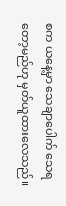စက ယနေ့မှာ သေချာပေါက် သေရတော့မည်ဟု မှတ်ယူထားလေသည်။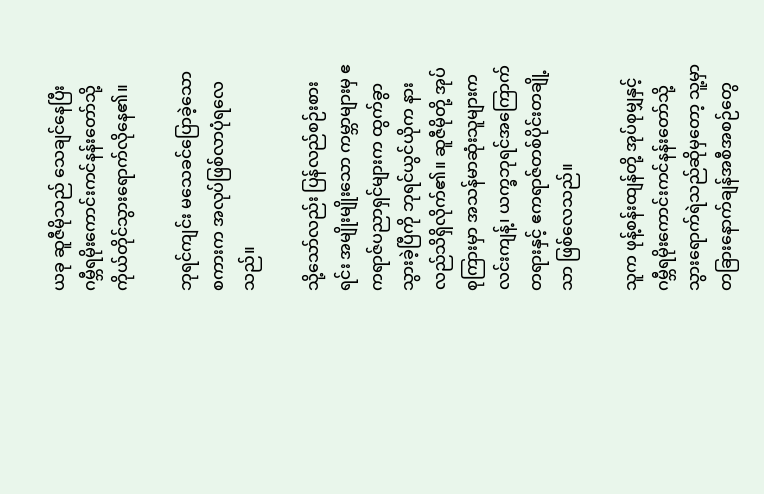ယခု ဆူဇီမိုသည် သေချင်နေပြီး ဂမ္ဘီရမိုးကောင်းကင်နန်းတော်သို့ ကိုယ်တိုင်သွားရောက်လိုနေ၏။

ဘုရင်ကျင်း မသေခင်ပြောခဲ့သောစကားက အလုပ်ဖြစ်လာပုံရလေသည်။

သို့သော်လည်း ပြန်လည်စဉ်းစားရင်း အမျိုးမျိုးသော ကမ္ဘာများမှ ဧကရာဇ်ပညာရှင်များက ထွက်ခွာသွားခဲ့ပြီကို ဘုရင်ယွင်ယိုက နားလည်သိရှိလိုက်၏။ ဆူဇီမိုတို့ အုပ်စုကြားမှာ အသန်မာဆုံးသူများက လင်းကျန့်၊ ယက္ခဘုရင်အကြောက်တရားနှင့် ဧကရာဇ်တစ်ပိုင်းတချို့သာ ဖြစ်လေသည်။

သူက ဖုန့်စန်းထျန်တို့ အုပ်စုမျှနှင့် ဂမ္ဘီရမိုးကောင်းကင်နန်းတော်သို့ သွားရောက်ရဲသည်ဆိုမှတော့ သူ့မှာ တခြားနောက်ချန်အစီအစဉ်တွေ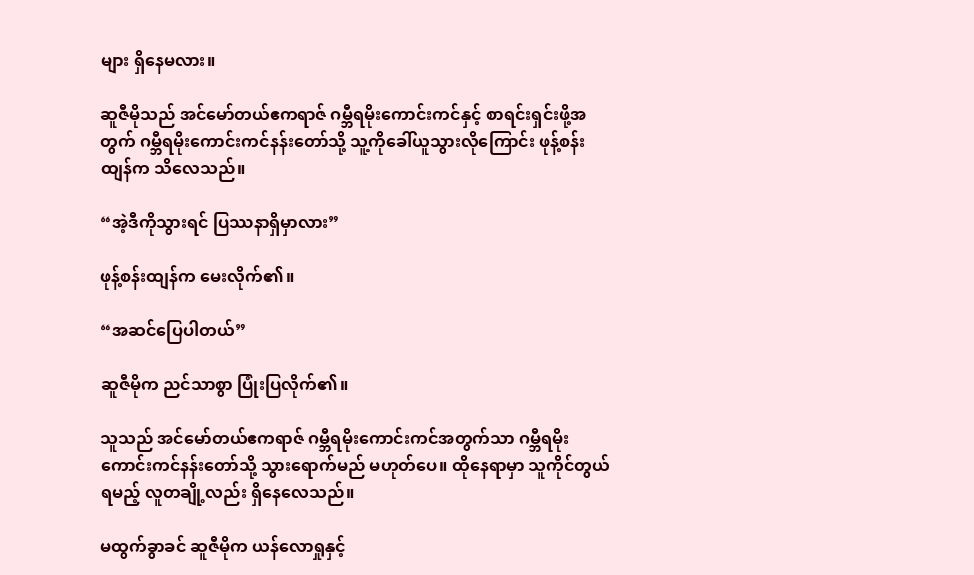များ ရှိနေမလား။

ဆူဇီမိုသည် အင်မော်တယ်ဧကရာဇ် ဂမ္ဘီရမိုးကောင်းကင်နှင့် စာရင်းရှင်းဖို့အတွက် ဂမ္ဘီရမိုးကောင်းကင်နန်းတော်သို့ သူ့ကိုခေါ်ယူသွားလိုကြောင်း ဖုန့်စန်းထျန်က သိလေသည်။

“အဲ့ဒီကိုသွားရင် ပြဿနာရှိမှာလား”

ဖုန့်စန်းထျန်က မေးလိုက်၏။

“အဆင်ပြေပါတယ်”

ဆူဇီမိုက ညင်သာစွာ ပြုံးပြလိုက်၏။

သူသည် အင်မော်တယ်ဧကရာဇ် ဂမ္ဘီရမိုးကောင်းကင်အတွက်သာ ဂမ္ဘီရမိုးကောင်းကင်နန်းတော်သို့ သွားရောက်မည် မဟုတ်ပေ။ ထိုနေရာမှာ သူကိုင်တွယ်ရမည့် လူတချို့လည်း ရှိနေလေသည်။

မထွက်ခွာခင် ဆူဇီမိုက ယန်လောရှုနှင့်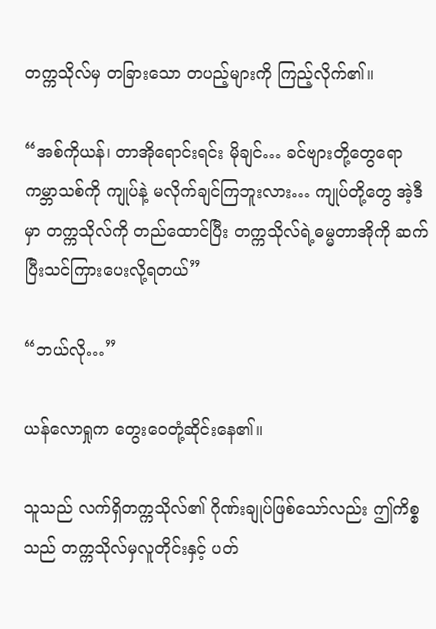တက္ကသိုလ်မှ တခြားသော တပည့်များကို ကြည့်လိုက်၏။

“အစ်ကိုယန်၊ တာအိုရောင်းရင်း မိုချင်… ခင်ဗျားတို့တွေရော ကမ္ဘာသစ်ကို ကျုပ်နဲ့ မလိုက်ချင်ကြဘူးလား… ကျုပ်တို့တွေ အဲ့ဒီမှာ တက္ကသိုလ်ကို တည်ထောင်ပြီး တက္ကသိုလ်ရဲ့ဓမ္မတာအိုကို ဆက်ပြီးသင်ကြားပေးလို့ရတယ်”

“ဘယ်လို…”

ယန်လောရှုက တွေးဝေတုံ့ဆိုင်းနေ၏။

သူသည် လက်ရှိတက္ကသိုလ်၏ ဂိုဏ်းချုပ်ဖြစ်သော်လည်း ဤကိစ္စသည် တက္ကသိုလ်မှလူတိုင်းနှင့် ပတ်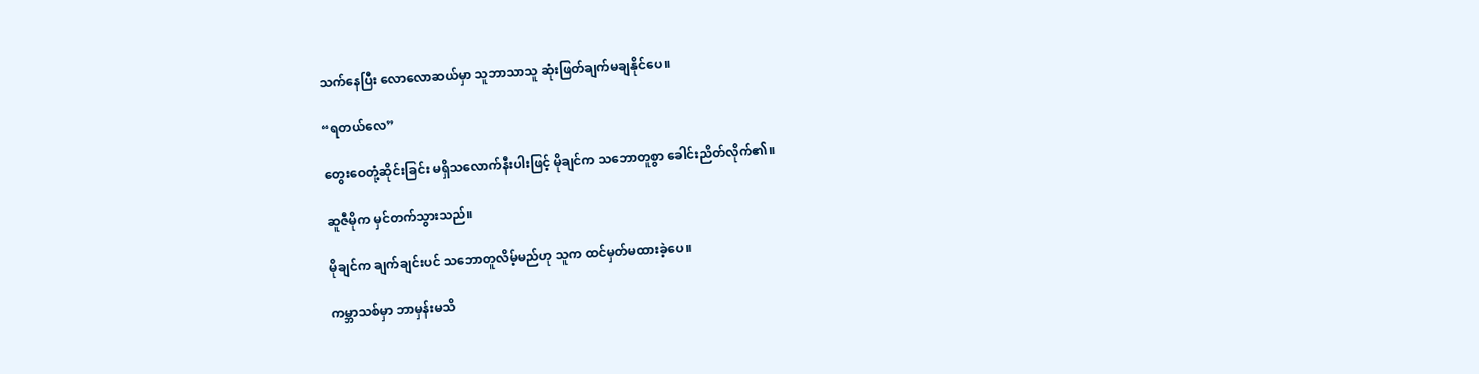သက်နေပြီး လောလောဆယ်မှာ သူဘာသာသူ ဆုံးဖြတ်ချက်မချနိုင်ပေ။

“ရတယ်လေ”

တွေးဝေတုံ့ဆိုင်းခြင်း မရှိသလောက်နီးပါးဖြင့် မိုချင်က သဘောတူစွာ ခေါင်းညိတ်လိုက်၏။

ဆူဇီမိုက မှင်တက်သွားသည်။

မိုချင်က ချက်ချင်းပင် သဘောတူလိမ့်မည်ဟု သူက ထင်မှတ်မထားခဲ့ပေ။

ကမ္ဘာသစ်မှာ ဘာမှန်းမသိ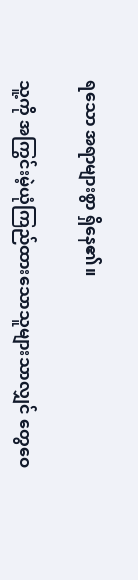ရသော အရာများစွာ ရှိနေ၏။

သူ့ကို အကြွင်းမဲ့ယုံကြည်ထားသောသူများသာလျှင် တွေဝေ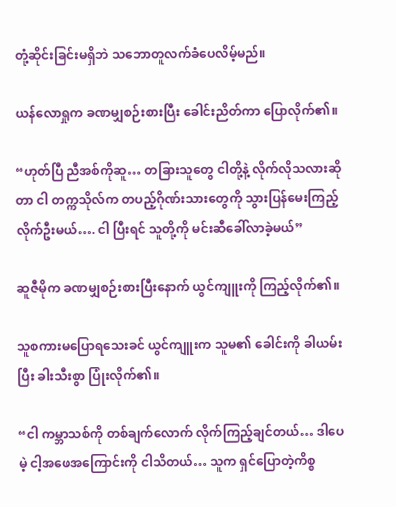တုံ့ဆိုင်းခြင်းမရှိဘဲ သဘောတူလက်ခံပေလိမ့်မည်။

ယန်လောရှုက ခဏမျှစဉ်းစားပြီး ခေါင်းညိတ်ကာ ပြောလိုက်၏။

“ဟုတ်ပြီ ညီအစ်ကိုဆူ… တခြားသူတွေ ငါတို့နဲ့ လိုက်လိုသလားဆိုတာ ငါ တက္ကသိုလ်က တပည့်ဂိုဏ်းသားတွေကို သွားပြန်မေးကြည့်လိုက်ဦးမယ်…. ငါ ပြီးရင် သူတို့ကို မင်းဆီခေါ်လာခဲ့မယ်”

ဆူဇီမိုက ခဏမျှစဉ်းစားပြီးနောက် ယွင်ကျူးကို ကြည့်လိုက်၏။

သူစကားမပြောရသေးခင် ယွင်ကျူးက သူမ၏ ခေါင်းကို ခါယမ်းပြီး ခါးသီးစွာ ပြုံးလိုက်၏။

“ငါ ကမ္ဘာသစ်ကို တစ်ချက်လောက် လိုက်ကြည့်ချင်တယ်… ဒါပေမဲ့ ငါ့အဖေအကြောင်းကို ငါသိတယ်… သူက ရှင်ပြောတဲ့ကိစ္စ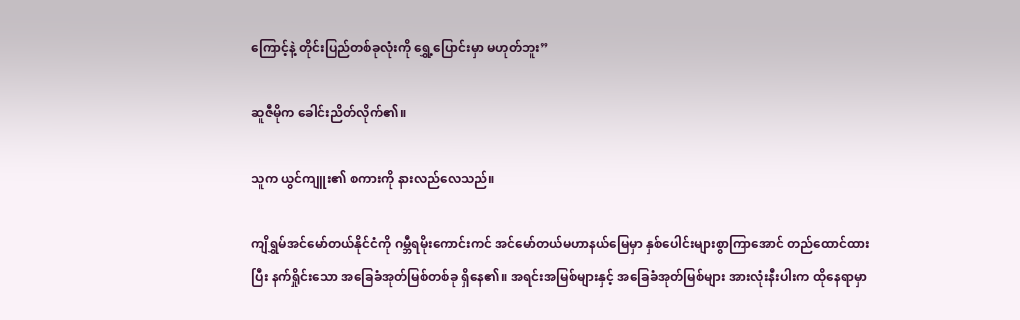ကြောင့်နဲ့ တိုင်းပြည်တစ်ခုလုံးကို ရွှေ့ပြောင်းမှာ မဟုတ်ဘူး”

ဆူဇီမိုက ခေါင်းညိတ်လိုက်၏။

သူက ယွင်ကျူး၏ စကားကို နားလည်လေသည်။

ကျိရွှမ်အင်မော်တယ်နိုင်ငံကို ဂမ္ဘီရမိုးကောင်းကင် အင်မော်တယ်မဟာနယ်မြေမှာ နှစ်ပေါင်းများစွာကြာအောင် တည်ထောင်ထားပြီး နက်ရှိုင်းသော အခြေခံအုတ်မြစ်တစ်ခု ရှိနေ၏။ အရင်းအမြစ်များနှင့် အခြေခံအုတ်မြစ်များ အားလုံးနီးပါးက ထိုနေရာမှာ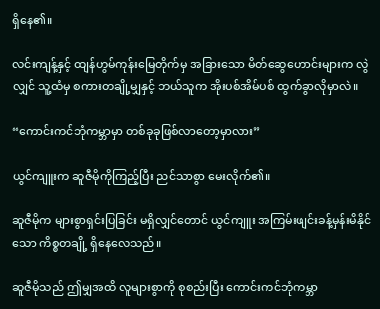ရှိနေ၏။

လင်းကျန့်နှင့် ထျန်ဟွမ်ကုန်းမြေတိုက်မှ အခြားသော မိတ်ဆွေဟောင်းများက လွဲလျှင် သူ့ထံမှ စကားတချို့မျှနှင့် ဘယ်သူက အိုးပစ်အိမ်ပစ် ထွက်ခွာလိုမှာလဲ။

“ကောင်းကင်ဘုံကမ္ဘာမှာ တစ်ခုခုဖြစ်လာတော့မှာလား”

ယွင်ကျူးက ဆူဇီမိုကိုကြည့်ပြီး ညင်သာစွာ မေးလိုက်၏။

ဆူဇီမိုက များစွာရှင်းပြခြင်း မရှိလျှင်တောင် ယွင်ကျူး အကြမ်းဖျင်းခန့်မှန်းမိနိုင်သော ကိစ္စတချို့ ရှိနေလေသည်။

ဆူဇီမိုသည် ဤမျှအထိ လူများစွာကို စုစည်းပြီး ကောင်းကင်ဘုံကမ္ဘာ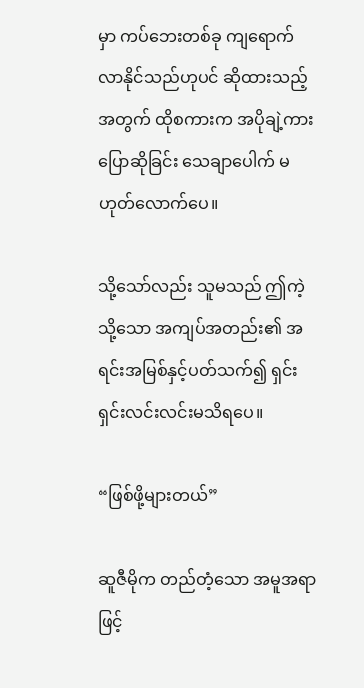မှာ ကပ်ဘေးတစ်ခု ကျရောက်လာနိုင်သည်ဟုပင် ဆိုထားသည့်အတွက် ထိုစကားက အပိုချဲ့ကားပြောဆိုခြင်း သေချာပေါက် မဟုတ်လောက်ပေ။

သို့သော်လည်း သူမသည် ဤကဲ့သို့သော အကျပ်အတည်း၏ အရင်းအမြစ်နှင့်ပတ်သက်၍ ရှင်းရှင်းလင်းလင်းမသိရပေ။

“ဖြစ်ဖို့များတယ်”

ဆူဇီမိုက တည်တံ့သော အမူအရာဖြင့်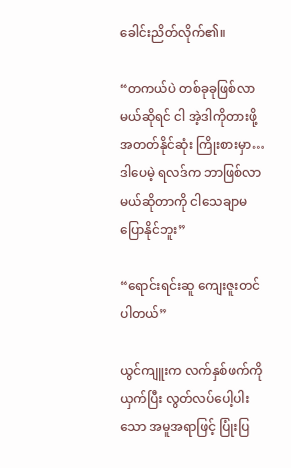ခေါင်းညိတ်လိုက်၏။

“တကယ်ပဲ တစ်ခုခုဖြစ်လာမယ်ဆိုရင် ငါ အဲ့ဒါကိုတားဖို့ အတတ်နိုင်ဆုံး ကြိုးစားမှာ… ဒါပေမဲ့ ရလဒ်က ဘာဖြစ်လာမယ်ဆိုတာကို ငါသေချာမပြောနိုင်ဘူး”

“ရောင်းရင်းဆူ ကျေးဇူးတင်ပါတယ်”

ယွင်ကျူးက လက်နှစ်ဖက်ကိုယှက်ပြီး လွတ်လပ်ပေါ့ပါးသော အမူအရာဖြင့် ပြုံးပြ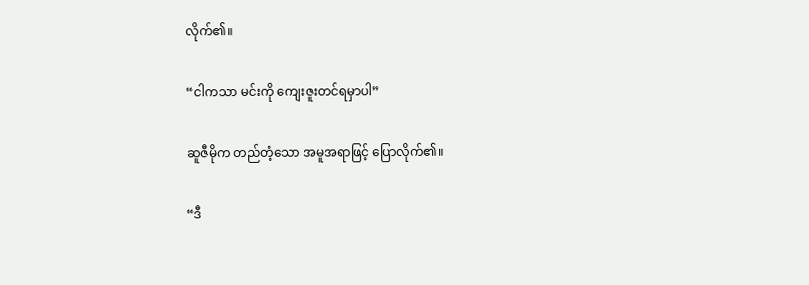လိုက်၏။

“ငါကသာ မင်းကို ကျေးဇူးတင်ရမှာပါ”

ဆူဇီမိုက တည်တံ့သော အမူအရာဖြင့် ပြောလိုက်၏။

“ဒီ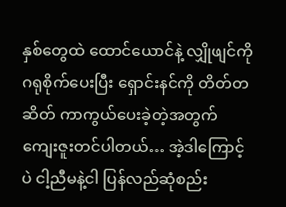နှစ်တွေထဲ ထောင်ယောင်နဲ့ လျှိုဖျင်ကို ဂရုစိုက်ပေးပြီး ရှောင်းနင်ကို တိတ်တဆိတ် ကာကွယ်ပေးခဲ့တဲ့အတွက် ကျေးဇူးတင်ပါတယ်… အဲ့ဒါကြောင့်ပဲ ငါ့ညီမနဲ့ငါ ပြန်လည်ဆုံစည်း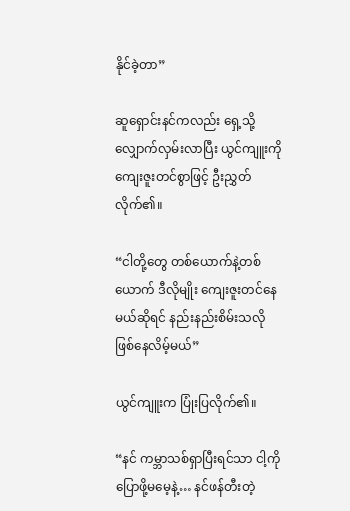နိုင်ခဲ့တာ”

ဆူရှောင်းနင်ကလည်း ရှေ့သို့လျှောက်လှမ်းလာပြီး ယွင်ကျူးကို ကျေးဇူးတင်စွာဖြင့် ဦးညွှတ်လိုက်၏။

“ငါတို့တွေ တစ်ယောက်နဲ့တစ်ယောက် ဒီလိုမျိုး ကျေးဇူးတင်နေမယ်ဆိုရင် နည်းနည်းစိမ်းသလို ဖြစ်နေလိမ့်မယ်”

ယွင်ကျူးက ပြုံးပြလိုက်၏။

“နင် ကမ္ဘာသစ်ရှာပြီးရင်သာ ငါ့ကိုပြောဖို့မမေ့နဲ့… နင်ဖန်တီးတဲ့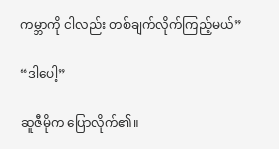ကမ္ဘာကို ငါလည်း တစ်ချက်လိုက်ကြည့်မယ်”

“ဒါပေါ့”

ဆူဇီမိုက ပြောလိုက်၏။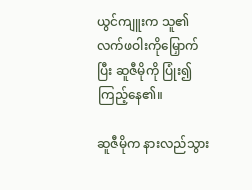ယွင်ကျူးက သူ၏ လက်ဖဝါးကိုမြှောက်ပြီး ဆူဇီမိုကို ပြုံး၍ကြည့်နေ၏။

ဆူဇီမိုက နားလည်သွား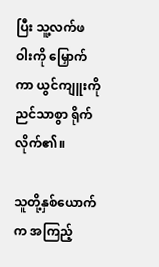ပြီး သူ့လက်ဖဝါးကို မြှောက်ကာ ယွင်ကျူးကို ညင်သာစွာ ရိုက်လိုက်၏။

သူတို့နှစ်ယောက်က အကြည့်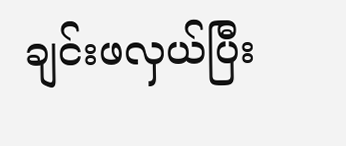ချင်းဖလှယ်ပြီး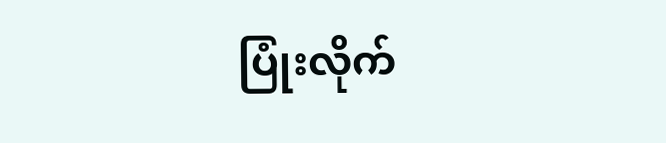ပြုံးလိုက်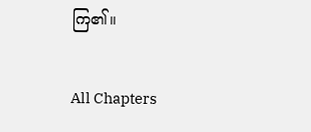ကြ၏။

All Chapters